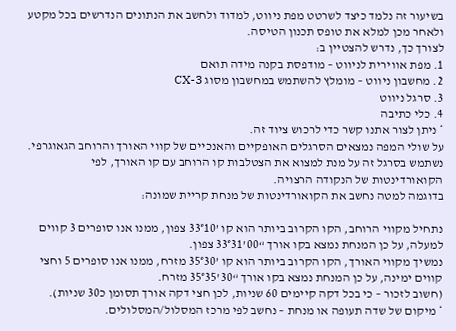בשיעור זה נלמד כיצד לשרטט מפת ניווט, למדוד ולחשב את הנתונים הנדרשים בכל מקטע ולאחר מכן למלא את טופס תכנון הטיסה.
לצורך כך, נדרש להצטיין ב:
1. מפת אווירית לניווט – מודפסת בקנה מידה תואם
2. מחשבון ניווט – מומלץ להשתמש במחשבון מסוג CX-3
3. סרגל ניווט
4. כלי כתיבה
* ניתן לצור אתנו קשר כדי לרכוש ציוד זה.
על שולי המפה נמצאים הסרגלים האופקיים והאנכיים של קווי האורך והרוחב הגאוגרפי.
נשתמש בסרגל זה על מנת למצוא את הצטלבות קו הרוחב עם קו האורך, לפי הקואורדינטות של הנקודה הרצויה.
בדוגמה למטה נחשב את הקואורדינטות של מנחת קריית שמונה:

נתחיל מקווי הרוחב, הקו הקרוב ביותר הוא קו ’33°10 צפון, ממנו אנו סופרים 3 קווים למעלה, על כן המנחת נמצא בקו אורך “00’33°31 צפון.
נמשיך מקווי האורך, הקו הקרוב ביותר הוא קו ’35°30 מזרח, ממנו אנו סופרים 5 וחצי קווים ימינה, על כן המנחת נמצא בקו אורך “30’35°35 מזרח.
(חשוב לזכור – כי בכל דקה קיימים 60 שניות, לכן חצי דקה אורך תסומן כ30 שניות).
* מיקום של שדה תעופה או מנחת – נחשב לפי מרכז המסלול/המסלולים.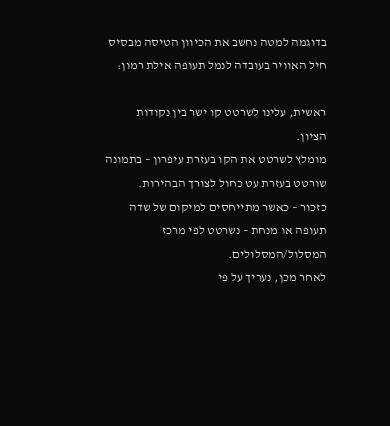בדוגמה למטה נחשב את הכיוון הטיסה מבסיס חיל האוויר בעובדה לנמל תעופה אילת רמון:

ראשית, עלינו לשרטט קו ישר בין נקודות הציון.
מומלץ לשרטט את הקו בעזרת עיפרון – בתמונה שורטט בעזרת עט כחול לצורך הבהירות.
כזכור – כאשר מתייחסים למיקום של שדה תעופה או מנחת – נשרטט לפי מרכז המסלול/המסלולים.
לאחר מכן, נעריך על פי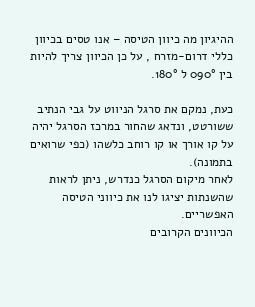ההיגיון מה כיוון הטיסה – אנו טסים בכיוון כללי דרום-מזרח , על כן הכיוון צריך להיות בין 090° ל 180°.

כעת, נמקם את סרגל הניווט על גבי הנתיב ששורטט, ונדאג שהחור במרכז הסרגל יהיה על קו אורך או קו רוחב כלשהו (כפי שרואים בתמונה).
לאחר מיקום הסרגל כנדרש, ניתן לראות שהשנתות יציגו לנו את כיווני הטיסה האפשריים.
הכיוונים הקרובים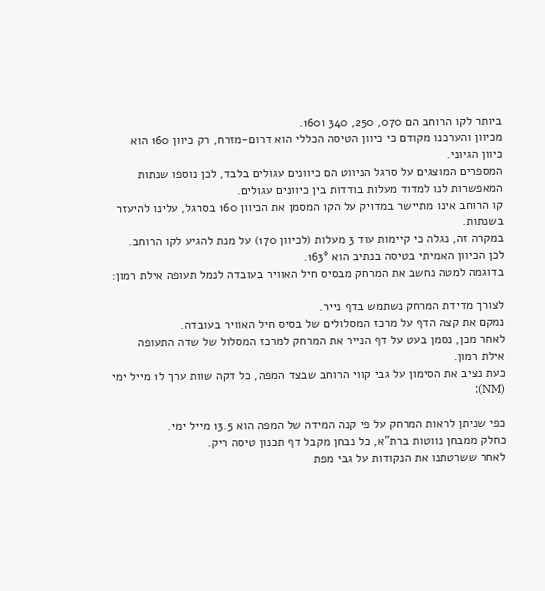ביותר לקו הרוחב הם 070, 250, 340 ו160.
מכיוון והערכנו מקודם כי כיוון הטיסה הכללי הוא דרום-מזרח, רק כיוון 160 הוא כיוון הגיוני.
המספרים המוצגים על סרגל הניווט הם כיוונים עגולים בלבד, לכן נוספו שנתות המאפשרות לנו למדוד מעלות בודדות בין כיוונים עגולים.
קו הרוחב אינו מתיישר במדויק על הקו המסמן את הכיוון 160 בסרגל, עלינו להיעזר בשנתות.
במקרה זה, נגלה כי קיימות עוד 3 מעלות (לכיוון 170) על מנת להגיע לקו הרוחב.
לכן הכיוון האמיתי בטיסה בנתיב הוא 163°.
בדוגמה למטה נחשב את המרחק מבסיס חיל האוויר בעובדה לנמל תעופה אילת רמון:

לצורך מדידת המרחק נשתמש בדף נייר.
נמקם את קצה הדף על מרכז המסלולים של בסיס חיל האוויר בעובדה.
לאחר מכן, נסמן בעט על דף הנייר את המרחק למרכז המסלול של שדה התעופה אילת רמון.
כעת נציב את הסימון על גבי קווי הרוחב שבצד המפה, כל דקה שוות ערך ל1 מייל ימי (NM):

כפי שניתן לראות המרחק על פי קנה המידה של המפה הוא 13.5 מייל ימי.
כחלק ממבחן נווטות ברת”א, כל נבחן מקבל דף תכנון טיסה ריק.
לאחר ששרטתנו את הנקודות על גבי מפת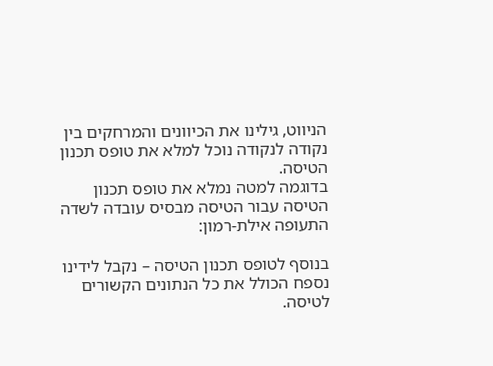הניווט, גילינו את הכיוונים והמרחקים בין נקודה לנקודה נוכל למלא את טופס תכנון הטיסה.
בדוגמה למטה נמלא את טופס תכנון הטיסה עבור הטיסה מבסיס עובדה לשדה התעופה אילת-רמון:

בנוסף לטופס תכנון הטיסה – נקבל לידינו נספח הכולל את כל הנתונים הקשורים לטיסה.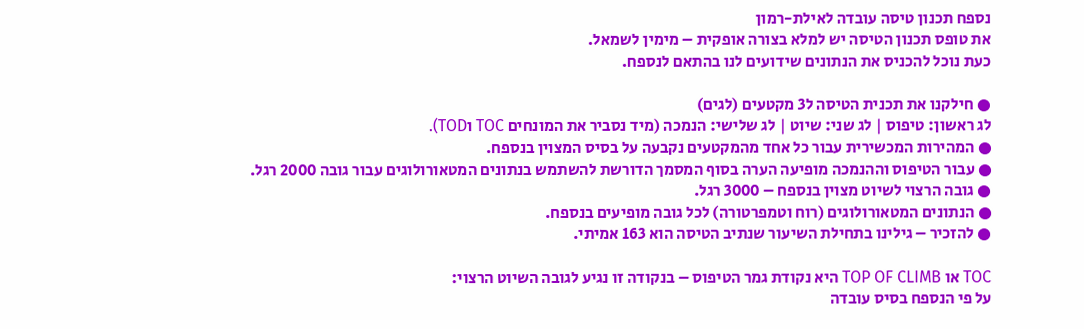נספח תכנון טיסה עובדה לאילת-רמון
את טופס תכנון הטיסה יש למלא בצורה אופקית – מימין לשמאל.
כעת נוכל להכניס את הנתונים שידועים לנו בהתאם לנספח.

● חילקנו את תכנית הטיסה ל3 מקטעים (לגים)
לג ראשון: טיפוס | לג שני: שיוט | לג שלישי: הנמכה (מיד נסביר את המונחים TOC וTOD).
● המהירות המכשירית עבור כל אחד מהמקטעים נקבעה על בסיס המצוין בנספח.
● עבור הטיפוס וההנמכה מופיעה הערה בסוף המסמך הדורשת להשתמש בנתונים המטאורולוגים עבור גובה 2000 רגל.
● גובה הרצוי לשיוט מצוין בנספח – 3000 רגל.
● הנתונים המטאורולוגים (רוח וטמפרטורה) לכל גובה מופיעים בנספח.
● להזכיר – גילינו בתחילת השיעור שנתיב הטיסה הוא 163 אמיתי.

TOC או TOP OF CLIMB היא נקודת גמר הטיפוס – בנקודה זו נגיע לגובה השיוט הרצוי:
על פי הנספח בסיס עובדה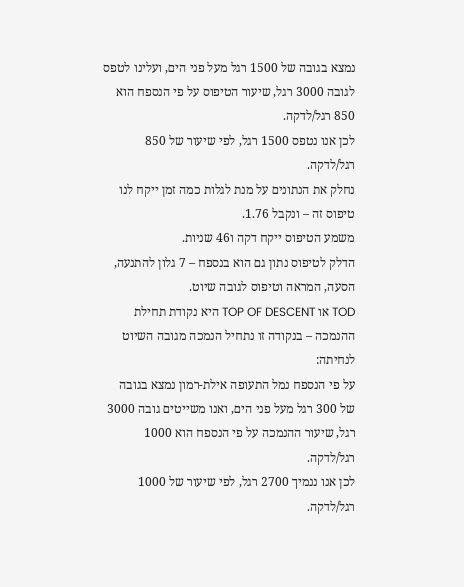נמצא בגובה של 1500 רגל מעל פני הים, ועלינו לטפס לגובה 3000 רגל, שיעור הטיפוס על פי הנספח הוא 850 רגל/לדקה.
לכן אנו נטפס 1500 רגל, לפי שיעור של 850 רגל/לדקה.
נחלק את הנתונים על מנת לגלות כמה זמן ייקח לנו טיפוס זה – ונקבל 1.76.
משמע הטיפוס ייקח דקה ו46 שניות.
הדלק לטיפוס נתון גם הוא בנספח – 7 גלון להתנעה, הסעה, המראה וטיפוס לגובה שיוט.
TOD או TOP OF DESCENT היא נקודת תחילת ההנמכה – בנקודה זו נתחיל הנמכה מגובה השיוט לנחיתה:
על פי הנספח נמל התעופה אילת-רמון נמצא בגובה של 300 רגל מעל פני הים, ואנו משייטים גובה 3000 רגל, שיעור ההנמכה על פי הנספח הוא 1000 רגל/לדקה.
לכן אנו ננמיך 2700 רגל, לפי שיעור של 1000 רגל/לדקה.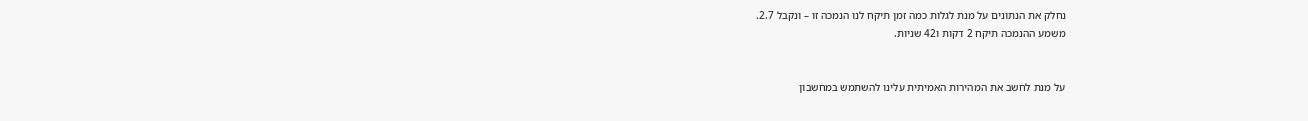נחלק את הנתונים על מנת לגלות כמה זמן תיקח לנו הנמכה זו – ונקבל 2.7.
משמע ההנמכה תיקח 2 דקות ו42 שניות.


על מנת לחשב את המהירות האמיתית עלינו להשתמש במחשבון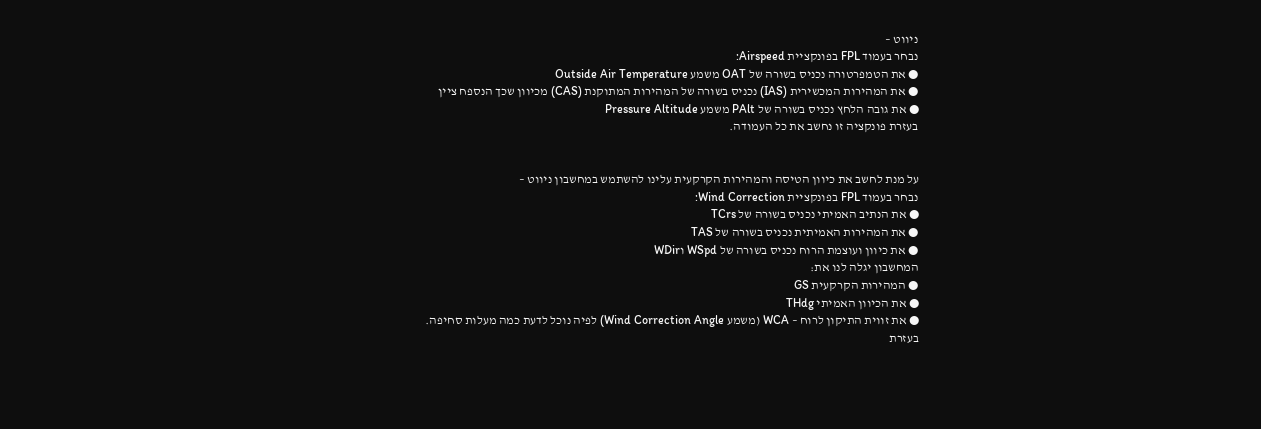ניווט –
נבחר בעמוד FPL בפונקציית Airspeed:
● את הטמפרטורה נכניס בשורה של OAT משמע Outside Air Temperature
● את המהירות המכשירית (IAS) נכניס בשורה של המהירות המתוקנת (CAS) מכיוון שכך הנספח ציין
● את גובה הלחץ נכניס בשורה של PAlt משמע Pressure Altitude
בעזרת פונקציה זו נחשב את כל העמודה.


על מנת לחשב את כיוון הטיסה והמהירות הקרקעית עלינו להשתמש במחשבון ניווט –
נבחר בעמוד FPL בפונקציית Wind Correction:
● את הנתיב האמיתי נכניס בשורה של TCrs
● את המהירות האמיתית נכניס בשורה של TAS
● את כיוון ועוצמת הרוח נכניס בשורה של WSpd וWDir
המחשבון יגלה לנו את:
● המהירות הקרקעית GS
● את הכיוון האמיתי THdg
● את זווית התיקון לרוח – WCA (משמע Wind Correction Angle) לפיה נוכל לדעת כמה מעלות סחיפה.
בעזרת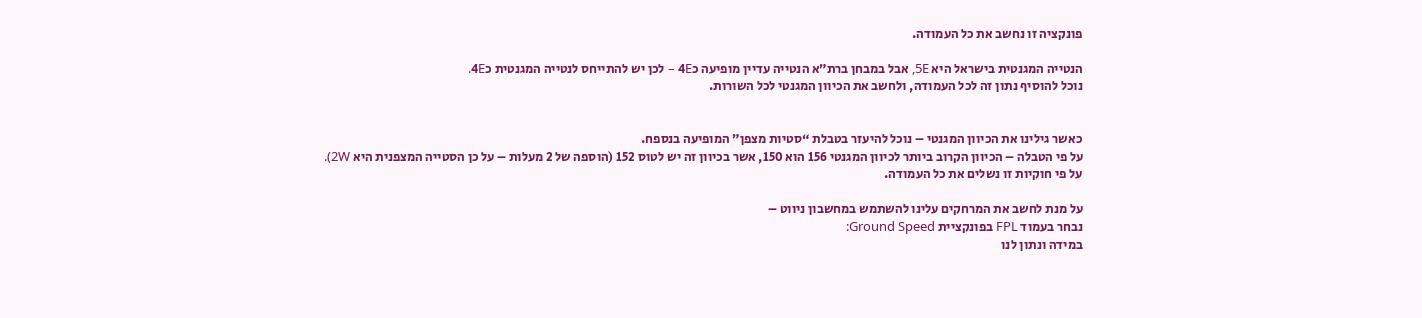פונקציה זו נחשב את כל העמודה.

הנטייה המגנטית בישראל היא 5E, אבל במבחן ברת”א הנטייה עדיין מופיעה כ4E – לכן יש להתייחס לנטייה המגנטית כ4E.
נוכל להוסיף נתון זה לכל העמודה, ולחשב את הכיוון המגנטי לכל השורות.


כאשר גילינו את הכיוון המגנטי – נוכל להיעזר בטבלת “סטיות מצפן” המופיעה בנספח.
על פי הטבלה – הכיוון הקרוב ביותר לכיוון המגנטי 156 הוא 150, אשר בכיוון זה יש לטוס 152 (הוספה של 2 מעלות – על כן הסטייה המצפנית היא 2W).
על פי חוקיות זו נשלים את כל העמודה.

על מנת לחשב את המרחקים עלינו להשתמש במחשבון ניווט –
נבחר בעמוד FPL בפונקציית Ground Speed:
במידה ונתון לנו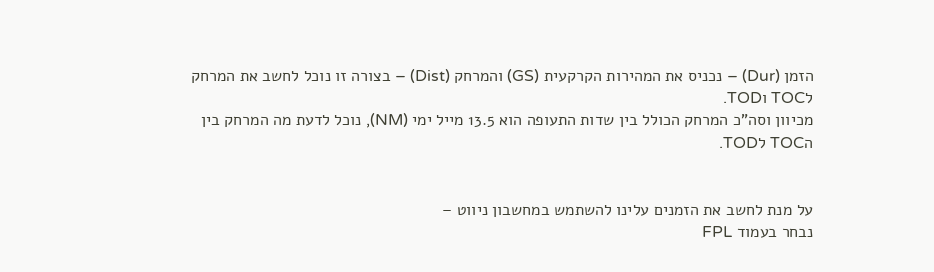הזמן (Dur) – נכניס את המהירות הקרקעית (GS) והמרחק (Dist) – בצורה זו נוכל לחשב את המרחק לTOC וTOD.
מכיוון וסה”כ המרחק הכולל בין שדות התעופה הוא 13.5 מייל ימי (NM), נוכל לדעת מה המרחק בין הTOC לTOD.


על מנת לחשב את הזמנים עלינו להשתמש במחשבון ניווט –
נבחר בעמוד FPL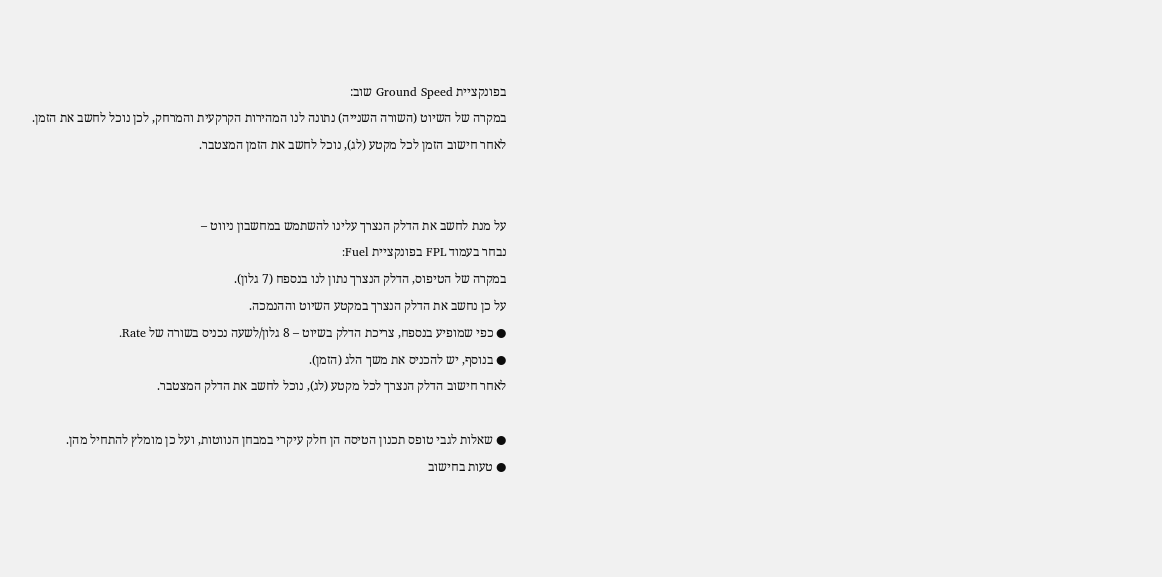בפונקציית Ground Speed שוב:
במקרה של השיוט (השורה השנייה) נתונה לנו המהירות הקרקעית והמרחק, לכן נוכל לחשב את הזמן.
לאחר חישוב הזמן לכל מקטע (לג), נוכל לחשב את הזמן המצטבר.


על מנת לחשב את הדלק הנצרך עלינו להשתמש במחשבון ניווט –
נבחר בעמוד FPL בפונקציית Fuel:
במקרה של הטיפוס, הדלק הנצרך נתון לנו בנספח (7 גלון).
על כן נחשב את הדלק הנצרך במקטע השיוט וההנמכה.
● כפי שמופיע בנספח, צריכת הדלק בשיוט – 8 גלון/לשעה נכניס בשורה של Rate.
● בנוסף, יש להכניס את משך הלג (הזמן).
לאחר חישוב הדלק הנצרך לכל מקטע (לג), נוכל לחשב את הדלק המצטבר.

● שאלות לגבי טופס תכנון הטיסה הן חלק עיקרי במבחן הנווטות, ועל כן מומלץ להתחיל מהן.
● טעות בחישוב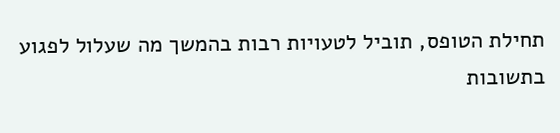תחילת הטופס, תוביל לטעויות רבות בהמשך מה שעלול לפגוע בתשובות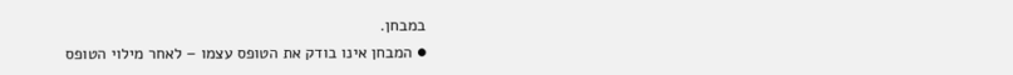במבחן.
● המבחן אינו בודק את הטופס עצמו – לאחר מילוי הטופס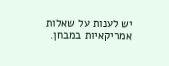יש לענות על שאלות אמריקאיות במבחן.